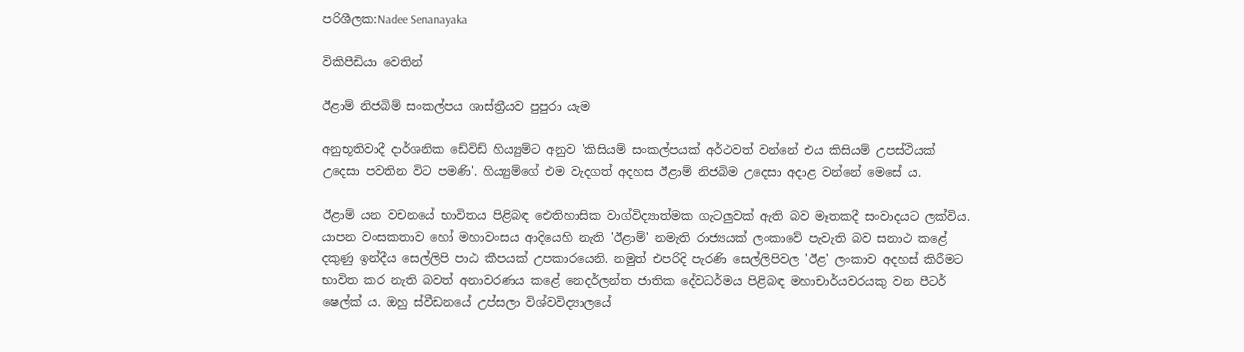පරිශීලක:Nadee Senanayaka

විකිපීඩියා වෙතින්

ඊළාම් නිජබිම් සංකල්පය ශාස්‌ත්‍රීයව පුපුරා යැම

අනුභූතිවාදී දාර්ශනික ඩේවිඩ් හි‍ය්‍යුම්ට අනුව 'කිසියම් සංකල්පයක්‌ අර්ථවත් වන්නේ එය කිසියම් උපස්‌ථියක්‌ උදෙසා පවතින විට පමණි'. හි‍ය්‍යුම්ගේ එම වැදගත් අදහස ඊළාම් නිජබිම උදෙසා අදාළ වන්නේ මෙසේ ය.

ඊළාම් යන වචනයේ භාවිතය පිළිබඳ ඓතිහාසික වාග්විද්‍යාත්මක ගැටලුවක්‌ ඇති බව මෑතකදී සංවාදයට ලක්‌විය. යාපන වංසකතාව හෝ මහාවංසය ආදියෙහි නැති 'ඊළාම්' නමැති රාජ්‍යයක්‌ ලංකාවේ පැවැති බව සනාථ කළේ දකුණු ඉන්දීය සෙල්ලිපි පාඨ කීපයක්‌ උපකාරයෙනි. නමුත් එපරිදි පැරණි සෙල්ලිපිවල 'ඊළ' ලංකාව අදහස්‌ කිරීමට භාවිත කර නැති බවත් අනාවරණය කළේ නෙදර්ලන්ත ජාතික දේවධර්මය පිළිබඳ මහාචාර්යවරයකු වන පීටර් ෂෙල්ක්‌ ය. ඔහු ස්‌වීඩනයේ උප්සලා විශ්වවිද්‍යාලයේ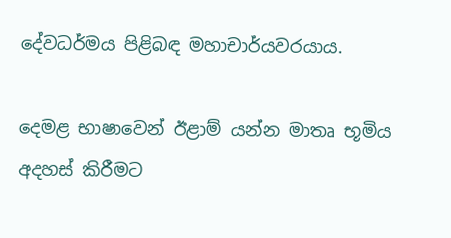දේවධර්මය පිළිබඳ මහාචාර්යවරයාය.

දෙමළ භාෂාවෙන් ඊළාම් යන්න මාතෘ භූමිය අදහස්‌ කිරීමට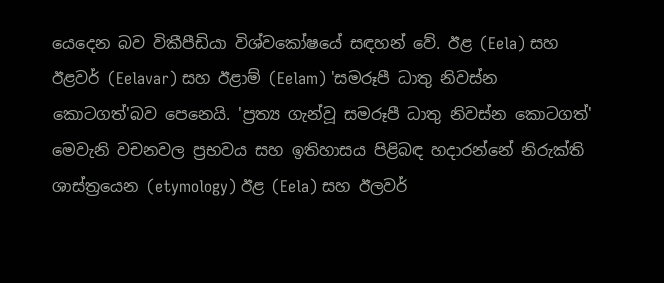යෙදෙන බව විකීපීඩියා විශ්වකෝෂයේ සඳහන් වේ. ඊළ (Eela) සහ ඊළවර් (Eelavar) සහ ඊළාම් (Eelam) 'සමරූපී ධාතු නිවස්‌න කොටගත්'බව පෙනෙයි. 'ප්‍රත්‍ය ගැන්වූ සමරූපී ධාතු නිවස්‌න කොටගත්' මෙවැනි වචනවල ප්‍රභවය සහ ඉතිහාසය පිළිබඳ හදාරන්නේ නිරුක්‌ති ශාස්‌ත්‍රයෙන (etymology) ඊළ (Eela) සහ ඊලවර්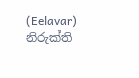(Eelavar) නිරුක්‌ති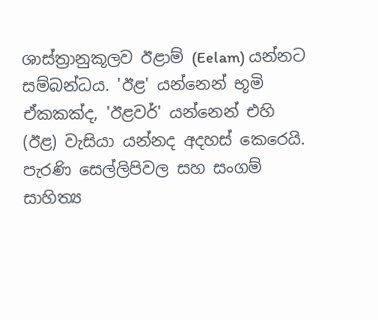ශාස්‌ත්‍රානුකූලව ඊළාම් (Eelam) යන්නට සම්බන්ධය. 'ඊළ' යන්නෙන් භූමි ඒකකක්‌ද, 'ඊළවර්' යන්නෙන් එහි (ඊළ) වැසියා යන්නද අදහස්‌ කෙරෙයි. පැරණි සෙල්ලිපිවල සහ සංගම් සාහිත්‍ය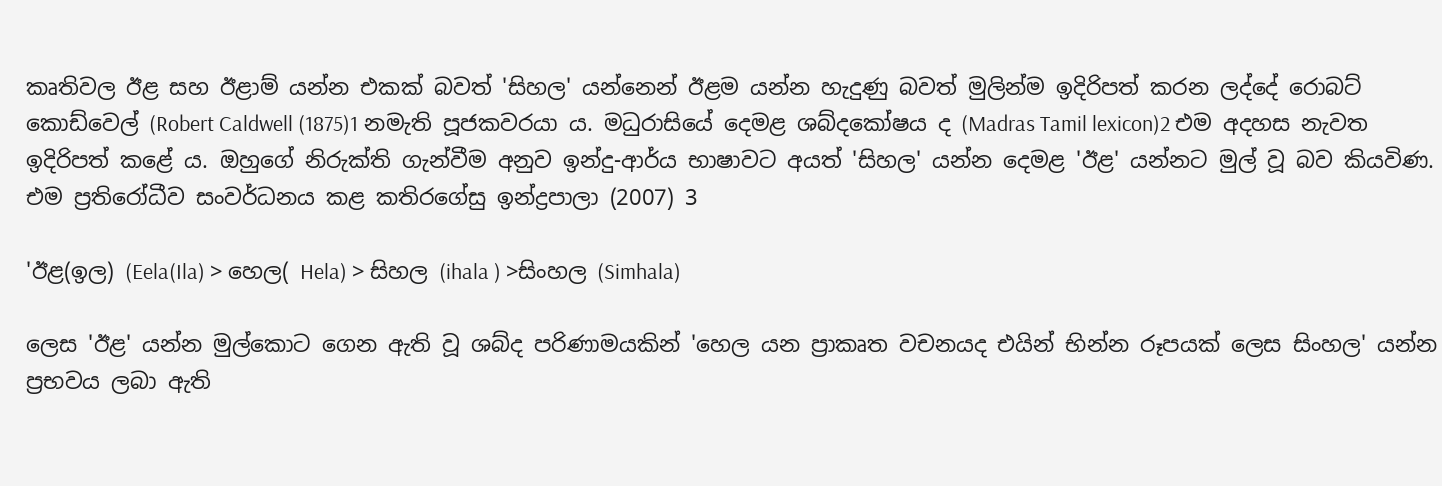කෘතිවල ඊළ සහ ඊළාම් යන්න එකක්‌ බවත් 'සිහල' යන්නෙන් ඊළම යන්න හැදුණු බවත් මුලින්ම ඉදිරිපත් කරන ලද්දේ රොබට්‌ කොඩ්වෙල් (Robert Caldwell (1875)1 නමැති පූජකවරයා ය. මධුරාසියේ දෙමළ ශබ්දකෝෂය ද (Madras Tamil lexicon)2 එම අදහස නැවත ඉදිරිපත් කළේ ය. ඔහුගේ නිරුක්‌ති ගැන්වීම අනුව ඉන්දු-ආර්ය භාෂාවට අයත් 'සිහල' යන්න දෙමළ 'ඊළ' යන්නට මුල් වූ බව කියවිණ. එම ප්‍රතිරෝධීව සංවර්ධනය කළ කතිරගේසු ඉන්ද්‍රපාලා (2007) 3

'ඊළ(ඉල) (Eela(Ila) > හෙල( Hela) > සිහල (ihala ) >සිංහල (Simhala)

ලෙස 'ඊළ' යන්න මුල්කොට ගෙන ඇති වූ ශබ්ද පරිණාමයකින් 'හෙල යන ප්‍රාකෘත වචනයද එයින් භින්න රූපයක්‌ ලෙස සිංහල' යන්න ප්‍රභවය ලබා ඇති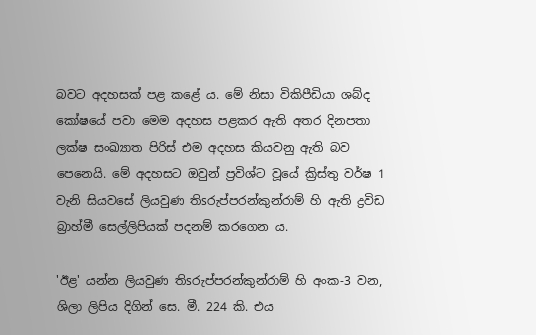බවට අදහසක්‌ පළ කළේ ය. මේ නිසා විකිපීඩියා ශබ්ද කෝෂයේ පවා මෙම අදහස පළකර ඇති අතර දිනපතා ලක්‌ෂ සංඛ්‍යාත පිරිස්‌ එම අදහස කියවනු ඇති බව පෙනෙයි. මේ අදහසට ඔවුන් ප්‍රවිශ්ට වූයේ ක්‍රිස්‌තු වර්ෂ 1 වැනි සියවසේ ලියවුණ තිsරුප්පරන්කුන්රාම් හි ඇති ද්‍රවිඩ බ්‍රාහ්මී සෙල්ලිපියක්‌ පදනම් කරගෙන ය.

'ඊළ' යන්න ලියවුණ තිsරුප්පරන්කුන්රාම් හි අංක-3 වන, ශිලා ලිපිය දිගින් සෙ. මී. 224 කි. එය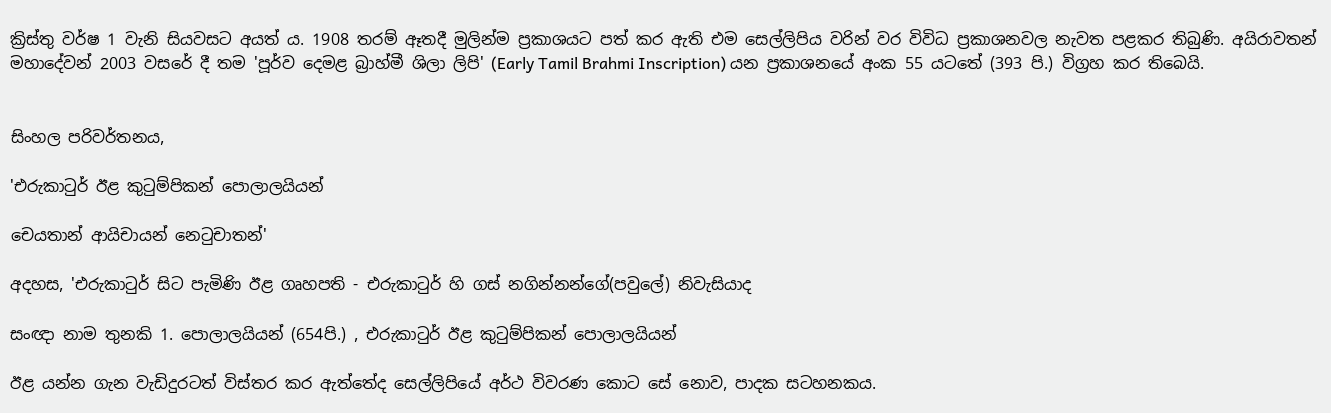ක්‍රිස්‌තු වර්ෂ 1 වැනි සියවසට අයත් ය. 1908 තරම් ඈතදී මුලින්ම ප්‍රකාශයට පත් කර ඇති එම සෙල්ලිපිය වරින් වර විවිධ ප්‍රකාශනවල නැවත පළකර තිබුණි. අයිරාවතන් මහාදේවන් 2003 වසරේ දී තම 'පූර්ව දෙමළ බ්‍රාහ්මී ශිලා ලිපි' (Early Tamil Brahmi Inscription) යන ප්‍රකාශනයේ අංක 55 යටතේ (393 පි.) විග්‍රහ කර තිබෙයි.


සිංහල පරිවර්තනය,

'එරුකාටුර් ඊළ කුටුම්පිකන් පොලාලයියන්

චෙයතාන් ආයිචායන් නෙටුචාතන්'

අදහස, 'එරුකාටුර් සිට පැමිණි ඊළ ගෘහපති - එරුකාටුර් හි ගස්‌ නගින්නන්ගේ(පවුලේ) නිවැසියාද

සංඥා නාම තුනකි 1. පොලාලයියන් (654පි.) , එරුකාටුර් ඊළ කුටුම්පිකන් පොලාලයියන්

ඊළ යන්න ගැන වැඩිදුරටත් විස්‌තර කර ඇත්තේද සෙල්ලිපියේ අර්ථ විවරණ කොට සේ නොව, පාදක සටහනකය.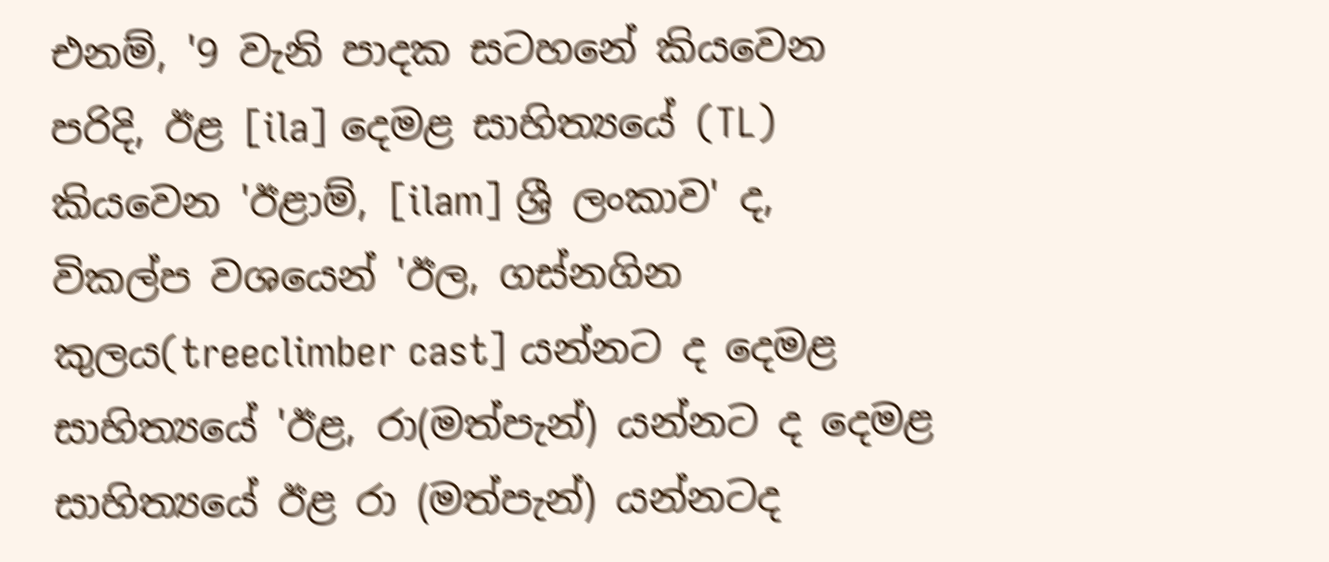එනම්, '9 වැනි පාදක සටහනේ කියවෙන පරිදි, ඊළ [ila] දෙමළ සාහිත්‍යයේ (TL) කියවෙන 'ඊළාම්, [ilam] ශ්‍රී ලංකාව' ද, විකල්ප වශයෙන් 'ඊල, ගස්‌නගින කුලය(treeclimber cast] යන්නට ද දෙමළ සාහිත්‍යයේ 'ඊළ, රා(මත්පැන්) යන්නට ද දෙමළ සාහිත්‍යයේ ඊළ රා (මත්පැන්) යන්නටද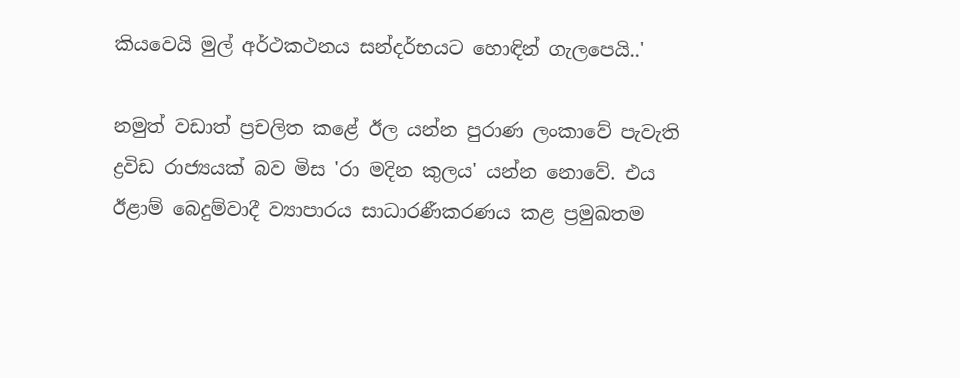කියවෙයි මුල් අර්ථකථනය සන්දර්භයට හොඳින් ගැලපෙයි..'

නමුත් වඩාත් ප්‍රචලිත කළේ ඊල යන්න පුරාණ ලංකාවේ පැවැති ද්‍රවිඩ රාජ්‍යයක්‌ බව මිස 'රා මදින කුලය' යන්න නොවේ. එය ඊළාම් බෙදුම්වාදී ව්‍යාපාරය සාධාරණීකරණය කළ ප්‍රමුඛතම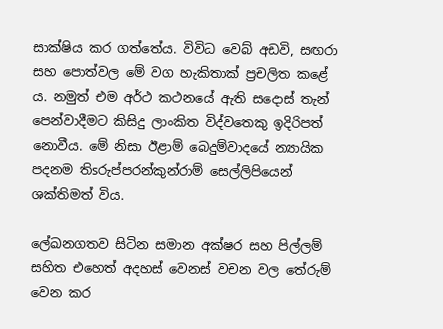සාක්‌ෂිය කර ගත්තේය. විවිධ වෙබ් අඩවි, සඟරා සහ පොත්වල මේ වග හැකිතාක්‌ ප්‍රචලිත කළේ ය. නමුත් එම අර්ථ කථනයේ ඇති සදොස්‌ තැන් පෙන්වාදීමට කිසිදු ලාංකිත විද්වතෙකු ඉදිරිපත් නොවීය. මේ නිසා ඊළාම් බෙදුම්වාදයේ න්‍යායික පදනම තිsරුප්පරන්කුන්රාම් සෙල්ලිපියෙන් ශක්‌තිමත් විය.

ලේඛනගතව සිටින සමාන අක්‌ෂර සහ පිල්ලම් සහිත එහෙත් අදහස්‌ වෙනස්‌ වචන වල තේරුම් වෙන කර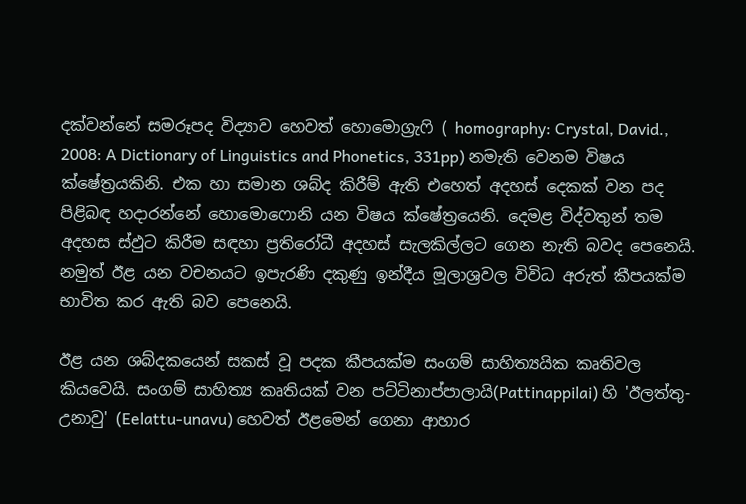දක්‌වන්නේ සමරූපද විද්‍යාව හෙවත් හොමොග්‍රැෆි ( homography: Crystal, David., 2008: A Dictionary of Linguistics and Phonetics, 331pp) නමැති වෙනම විෂය ක්‌ෂේත්‍රයකිනි. එක හා සමාන ශබ්ද කිරීම් ඇති එහෙත් අදහස්‌ දෙකක්‌ වන පද පිළිබඳ හදාරන්නේ හොමොෆොනි යන විෂය ක්‌ෂේත්‍රයෙනි. දෙමළ විද්වතුන් තම අදහස ස්‌ඵුට කිරීම සඳහා ප්‍රතිරෝධී අදහස්‌ සැලකිල්ලට ගෙන නැති බවද පෙනෙයි. නමුත් ඊළ යන වචනයට ඉපැරණි දකුණු ඉන්දීය මූලාශ්‍රවල විවිධ අරුත් කීපයක්‌ම භාවිත කර ඇති බව පෙනෙයි.

ඊළ යන ශබ්දකයෙන් සකස්‌ වූ පදක කීපයක්‌ම සංගම් සාහිත්‍යයික කෘතිවල කියවෙයි. සංගම් සාහිත්‍ය කෘතියක්‌ වන පට්‌ටිනාප්පාලායි(Pattinappilai) හි 'ඊලත්තු-උනාවු' (Eelattu-unavu) හෙවත් ඊළමෙන් ගෙනා ආහාර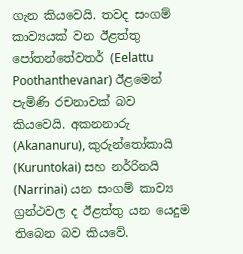ගැන කියවෙයි. තවද සංගම් කාව්‍යයක්‌ වන ඊළත්තු පෝතන්තේවතර් (Eelattu Poothanthevanar) ඊළමෙන් පැමිණි රචනාවක්‌ බව කියවෙයි. අකනනාරු (Akananuru), කුරුන්තෝකායි (Kuruntokai) සහ නර්රිනයි (Narrinai) යන සංගම් කාව්‍ය ග්‍රන්ථවල ද ඊළත්තු යන යෙදුම තිබෙන බව කියවේ.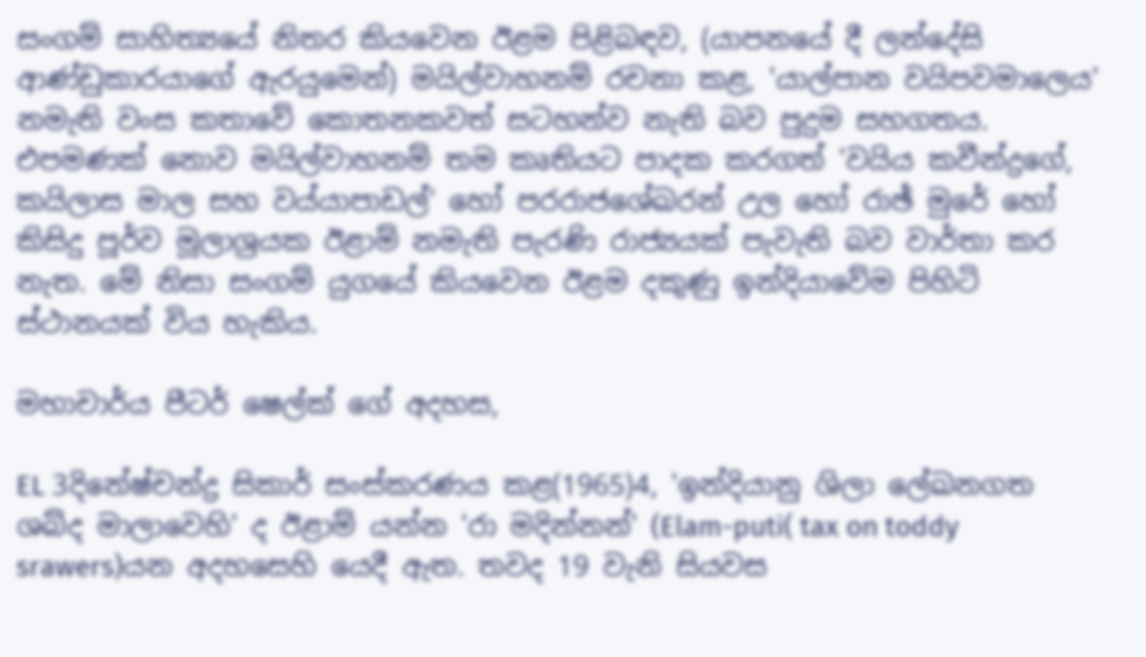සංගම් සාහිත්‍යයේ නිතර කියවෙන ඊළම පිළිබඳව, (යාපනයේ දී ලන්දේසි ආණ්‌ඩුකාරයාගේ ඇරයුමෙන්) මයිල්වාහනම් රචනා කළ, 'යාල්පාන වයිපවමාලෙය' නමැති වංස කතාවේ කොතනකවත් සටහන්ව නැති බව පුදුම සහගතය. එපමණක්‌ නොව මයිල්වාහනම් තම කෘතියට පාදක කරගත් 'වයිය කවීන්ද්‍රගේ, කයිලාස මාල සහ වය්යාපාඩල්' හෝ පරරාජශේඛරන් උල හෝ රාඡ් මුරේ හෝ කිසිදු පූර්ව මූලාශ්‍රයක ඊළාම් නමැති පැරණි රාජ්‍යයක්‌ පැවැති බව වාර්තා කර නැත. මේ නිසා සංගම් යුගයේ කියවෙන ඊළම දකුණු ඉන්දියාවේම පිහිටි ස්‌ථානයක්‌ විය හැකිය.

මහාචාර්ය පීටර් ෂෙල්ක්‌ ගේ අදහස,

EL 3දිනේෂ්චන්ද්‍ර සිකාර් සංස්‌කරණය කළ(1965)4, 'ඉන්දියානු ශිලා ලේඛනගත ශබ්ද මාලාවෙහි' ද ඊළාම් යන්න 'රා මදින්නන්' (Elam-puti( tax on toddy srawers)යන අදහසෙහි යෙදී ඇත. තවද 19 වැනි සියවස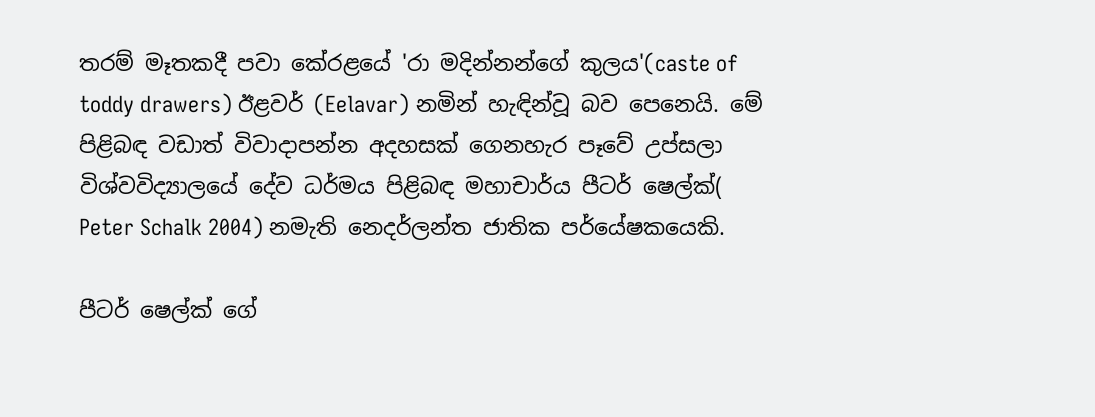තරම් මෑතකදී පවා කේරළයේ 'රා මදින්නන්ගේ කුලය'(caste of toddy drawers) ඊළවර් (Eelavar) නමින් හැඳින්වූ බව පෙනෙයි. මේ පිළිබඳ වඩාත් විවාදාපන්න අදහසක්‌ ගෙනහැර පෑවේ උප්සලා විශ්වවිද්‍යාලයේ දේව ධර්මය පිළිබඳ මහාචාර්ය පීටර් ෂෙල්ක්‌( Peter Schalk 2004) නමැති නෙදර්ලන්ත ජාතික පර්යේෂකයෙකි.

පීටර් ෂෙල්ක්‌ ගේ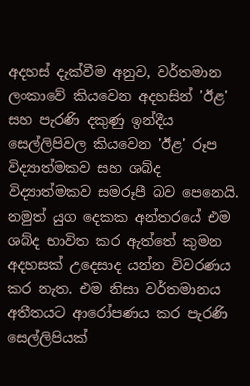අදහස්‌ දැක්‌වීම අනුව, වර්තමාන ලංකාවේ කියවෙන අදහසින් 'ඊළ' සහ පැරණි දකුණු ඉන්දීය සෙල්ලිපිවල කියවෙන 'ඊළ' රූප විද්‍යාත්මකව සහ ශබ්ද විද්‍යාත්මකව සමරූපී බව පෙනෙයි. නමුත් යුග දෙකක අන්තරයේ එම ශබ්ද භාවිත කර ඇත්තේ කුමන අදහසක්‌ උදෙසාද යන්න විවරණය කර නැත. එම නිසා වර්තමානය අතීතයට ආරෝපණය කර පැරණි සෙල්ලිපියක්‌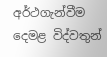අර්ථගැන්වීම දෙමළ විද්වතුන්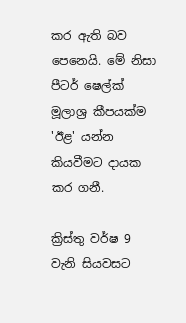කර ඇති බව පෙනෙයි. මේ නිසා පීටර් ෂෙල්ක්‌ මූලාශ්‍ර කීපයක්‌ම 'ඊළ' යන්න කියවීමට දායක කර ගනී.

ක්‍රිස්‌තු වර්ෂ 9 වැනි සියවසට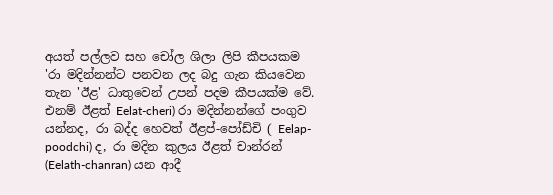අයත් පල්ලව සහ චෝල ශිලා ලිපි කීපයකම 'රා මදින්නන්ට පනවන ලද බදු ගැන කියවෙන තැන 'ඊළ' ධාතුවෙන් උපන් පදම කීපයක්‌ම වේ. එනම් ඊළත් Eelat-cheri) රා මදින්නන්ගේ පංගුව යන්නද, රා බද්ද හෙවත් ඊළප්-පෝඩ්චි ( Eelap-poodchi) ද, රා මදින කුලය ඊළත් චාන්රන් (Eelath-chanran) යන ආදී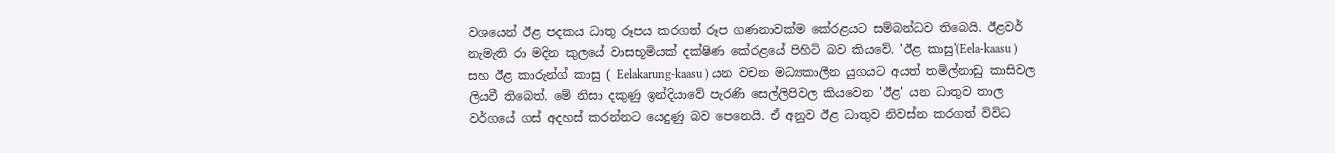වශයෙන් ඊළ පදකය ධාතු රූපය කරගත් රූප ගණනාවක්‌ම කේරළයට සම්බන්ධව තිබෙයි. ඊළවර් නැමැති රා මදින කුලයේ වාසභූමියක්‌ දක්‌ෂිණ කේරළයේ පිහිටි බව කියවේ. 'ඊළ කාසු'(Eela-kaasu ) සහ ඊළ කාරුන්ග් කාසු ( Eelakarung-kaasu ) යන වචන මධ්‍යකාලීන යුගයට අයත් තමිල්නාඩු කාසිවල ලියවී තිබෙත්. මේ නිසා දකුණු ඉන්දියාවේ පැරණි සෙල්ලිපිවල කියවෙන 'ඊළ' යන ධාතුව තාල වර්ගයේ ගස්‌ අදහස්‌ කරන්නට යෙදුණු බව පෙනෙයි. ඒ අනුව ඊළ ධාතුව නිවස්‌න කරගත් විවිධ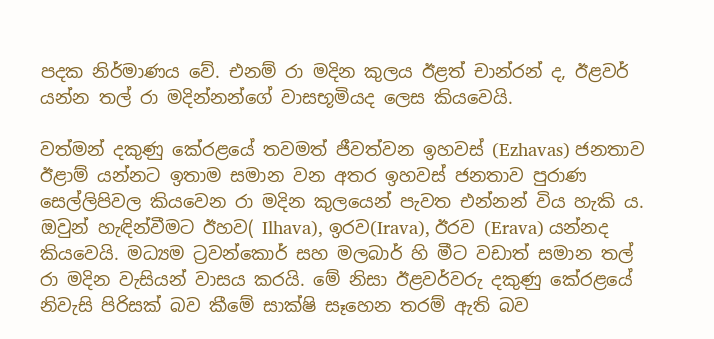පදක නිර්මාණය වේ. එනම් රා මදින කුලය ඊළත් චාන්රන් ද, ඊළවර් යන්න තල් රා මදින්නන්ගේ වාසභූමියද ලෙස කියවෙයි.

වත්මන් දකුණු කේරළයේ තවමත් ජීවත්වන ඉහවස්‌ (Ezhavas) ජනතාව ඊළාම් යන්නට ඉතාම සමාන වන අතර ඉහවස්‌ ජනතාව පුරාණ සෙල්ලිපිවල කියවෙන රා මදින කුලයෙන් පැවත එන්නන් විය හැකි ය. ඔවුන් හැඳින්වීමට ඊහව( Ilhava), ඉරව(Irava), ඊරව (Erava) යන්නද කියවෙයි. මධ්‍යම ට්‍රවන්කොර් සහ මලබාර් හි මීට වඩාත් සමාන තල් රා මදින වැසියන් වාසය කරයි. මේ නිසා ඊළවර්වරු දකුණු කේරළයේ නිවැසි පිරිසක්‌ බව කීමේ සාක්‌ෂි සෑහෙන තරම් ඇති බව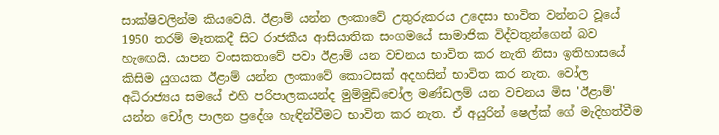සාක්‌ෂිවලින්ම කියවෙයි. ඊළාම් යන්න ලංකාවේ උතුරුකරය උදෙසා භාවිත වන්නට වූයේ 1950 තරම් මෑතකදී සිට රාජකීය ආසියාතික සංගමයේ සාමාජික විද්වතුන්ගෙන් බව හැඟෙයි. යාපන වංසකතාවේ පවා ඊළාම් යන වචනය භාවිත කර නැති නිසා ඉතිහාසයේ කිසිම යුගයක ඊළාම් යන්න ලංකාවේ කොටසක්‌ අදහසින් භාවිත කර නැත. වෝල අධිරාජ්‍යය සමයේ එහි පරිපාලකයන්ද මුම්මුඩිචෝල මණ්‌ඩලම් යන වචනය මිස 'ඊළාම්' යන්න චෝල පාලන ප්‍රදේශ හැඳින්වීමට භාවිත කර නැත. ඒ අයුරින් ෂෙල්ක්‌ ගේ මැදිහත්වීම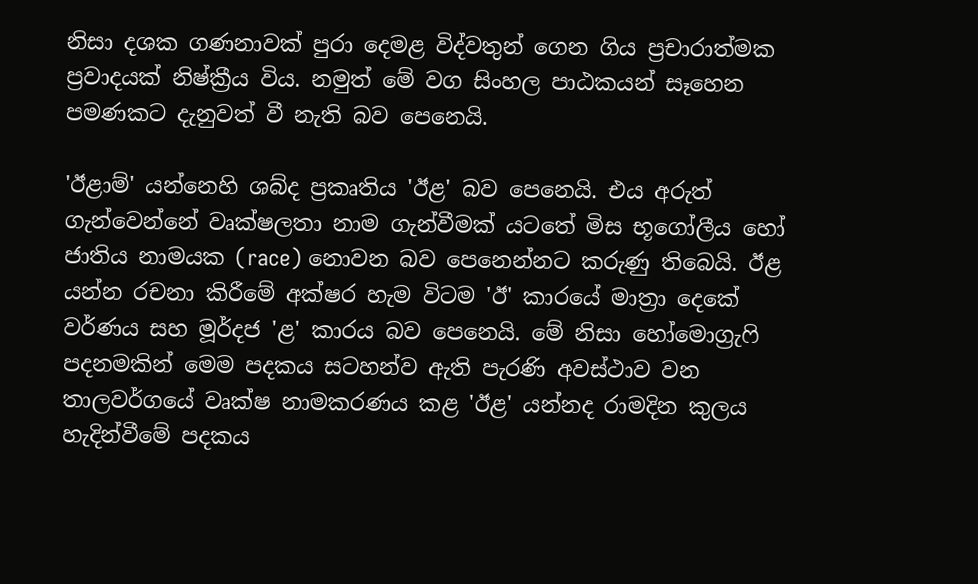නිසා දශක ගණනාවක්‌ පුරා දෙමළ විද්වතුන් ගෙන ගිය ප්‍රචාරාත්මක ප්‍රවාදයක්‌ නිෂ්ක්‍රීය විය. නමුත් මේ වග සිංහල පාඨකයන් සෑහෙන පමණකට දැනුවත් වී නැති බව පෙනෙයි.

'ඊළාම්' යන්නෙහි ශබ්ද ප්‍රකෘතිය 'ඊළ' බව පෙනෙයි. එය අරුත් ගැන්වෙන්නේ වෘක්‌ෂලතා නාම ගැන්වීමක්‌ යටතේ මිස භූගෝලීය හෝ ජාතිය නාමයක (race) නොවන බව පෙනෙන්නට කරුණු තිබෙයි. ඊළ යන්න රචනා කිරීමේ අක්‌ෂර හැම විටම 'ඊ' කාරයේ මාත්‍රා දෙකේ වර්ණය සහ මූර්දජ 'ළ' කාරය බව පෙනෙයි. මේ නිසා හෝමොග්‍රැෆි පදනමකින් මෙම පදකය සටහන්ව ඇති පැරණි අවස්‌ථාව වන තාලවර්ගයේ වෘක්‌ෂ නාමකරණය කළ 'ඊළ' යන්නද රාමදින කුලය හැදින්වීමේ පදකය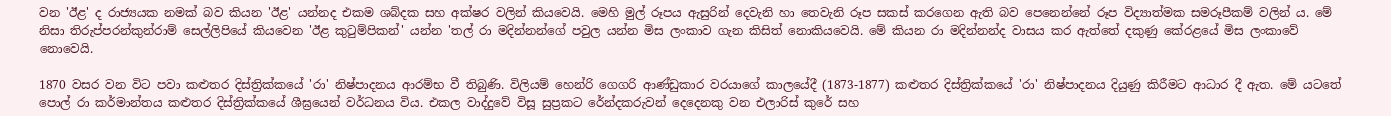වන 'ඊළ' ද රාජ්‍යයක නමක්‌ බව කියන 'ඊළ' යන්නද එකම ශබ්දක සහ අක්‌ෂර වලින් කියවෙයි. මෙහි මුල් රූපය ඇසුරින් දෙවැනි හා තෙවැනි රූප සකස්‌ කරගෙන ඇති බව පෙනෙන්නේ රූප විද්‍යාත්මක සමරූපීකම් වලින් ය. මේ නිසා තිරුප්පරන්කුන්රාම් සෙල්ලිපියේ කියවෙන 'ඊළ කුටුම්පිකන්' යන්න 'තල් රා මදින්නන්ගේ පවුල යන්න මිස ලංකාව ගැන කිසිත් නොකියවෙයි. මේ කියන රා මදින්නන්ද වාසය කර ඇත්තේ දකුණු කේරළයේ මිස ලංකාවේ නොවෙයි.

1870 වසර වන විට පවා කළුතර දිස්‌ත්‍රික්‌කයේ 'රා' නිෂ්පාදනය ආරම්භ වී තිබුණි. විලියම් හෙන්රි ගෙගරි ආණ්‌ඩුකාර වරයාගේ කාලයේදී (1873-1877) කළුතර දිස්‌ත්‍රික්‌කයේ 'රා' නිෂ්පාදනය දියුණු කිරීමට ආධාර දී ඇත. මේ යටතේ පොල් රා කර්මාන්තය කළුතර දිස්‌ත්‍රික්‌කයේ ශීඝ්‍රයෙන් වර්ධනය විය. එකල වාද්දුවේ විසූ සුප්‍රකට රේන්දකරුවන් දෙදෙනකු වන එලාරිස්‌ කුරේ සහ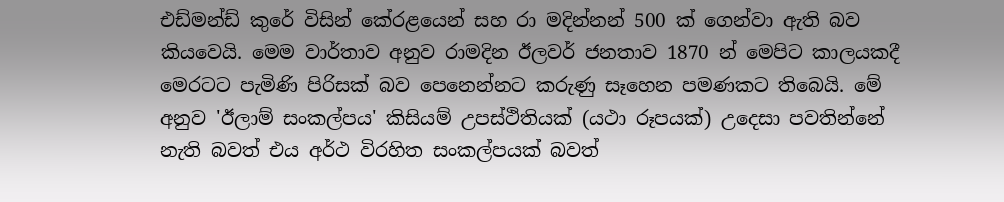එඩ්මන්ඩ් කුරේ විසින් කේරළයෙන් සහ රා මදින්නන් 500 ක්‌ ගෙන්වා ඇති බව කියවෙයි. මෙම වාර්තාව අනුව රාමදින ඊලවර් ජනතාව 1870 න් මෙපිට කාලයකදී මෙරටට පැමිණි පිරිසක්‌ බව පෙනෙන්නට කරුණු සෑහෙන පමණකට තිබෙයි. මේ අනුව 'ඊලාම් සංකල්පය' කිසියම් උපස්‌ථිතියක්‌ (යථා රූපයක්‌) උදෙසා පවතින්නේ නැති බවත් එය අර්ථ විරහිත සංකල්පයක්‌ බවත්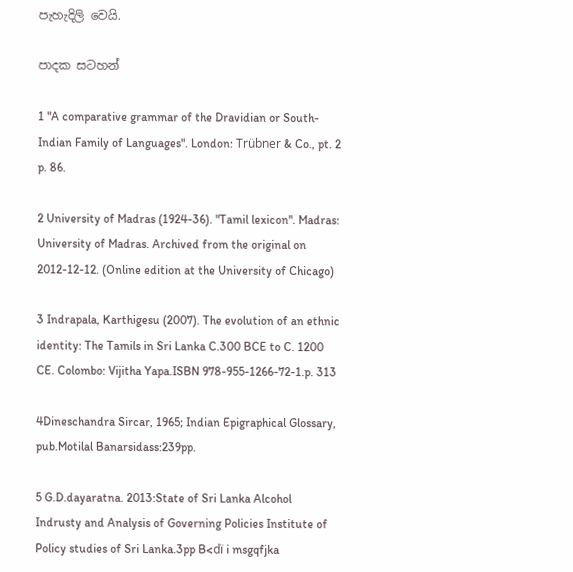පැහැදිලි වෙයි.

පාදක සටහන්

1 "A comparative grammar of the Dravidian or South-Indian Family of Languages". London: Trübner & Co., pt. 2 p. 86.

2 University of Madras (1924-36). "Tamil lexicon". Madras: University of Madras. Archived from the original on 2012-12-12. (Online edition at the University of Chicago)

3 Indrapala, Karthigesu (2007). The evolution of an ethnic identity: The Tamils in Sri Lanka C.300 BCE to C. 1200 CE. Colombo: Vijitha Yapa.ISBN 978-955-1266-72-1.p. 313

4Dineschandra Sircar, 1965; Indian Epigraphical Glossary, pub.Motilal Banarsidass:239pp.

5 G.D.dayaratna. 2013:State of Sri Lanka Alcohol Indrusty and Analysis of Governing Policies Institute of Policy studies of Sri Lanka.3pp B<dï i msgqfjka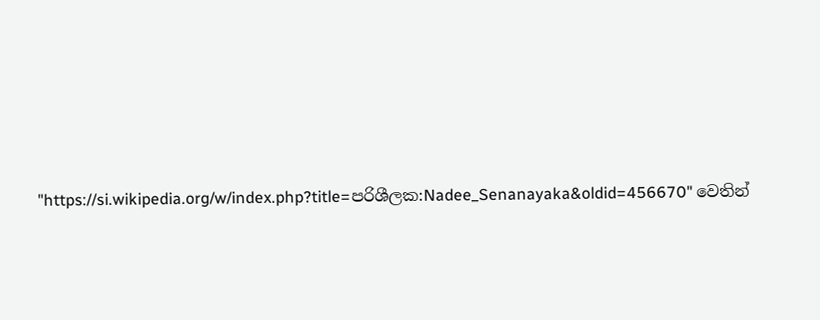"https://si.wikipedia.org/w/index.php?title=පරිශීලක:Nadee_Senanayaka&oldid=456670" වෙතින්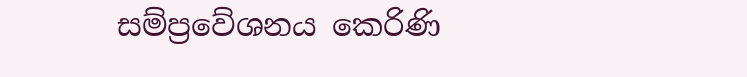සම්ප්‍රවේශනය කෙරිණි